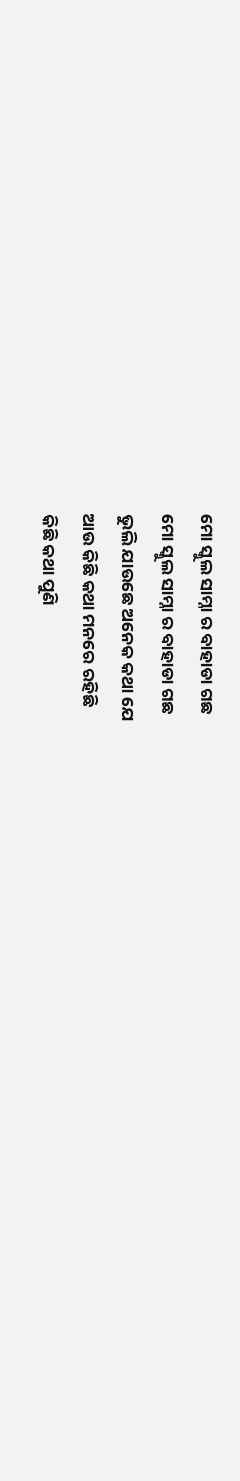ମୋ ସ୍କୁଲ ସାମ୍ନା ର ବାହାଡା ଗଛ
ମୋ ସ୍କୁଲ ସାମ୍ନା ର ବାହାଡା ଗଛ
ଭୁଲି ଯାଉଛେ ଅନେକ କଥା ଯେ
ଆଉ କିଛି କଥା ମନରେ ରହିଛି
କିଛି କଥା ପୁଣି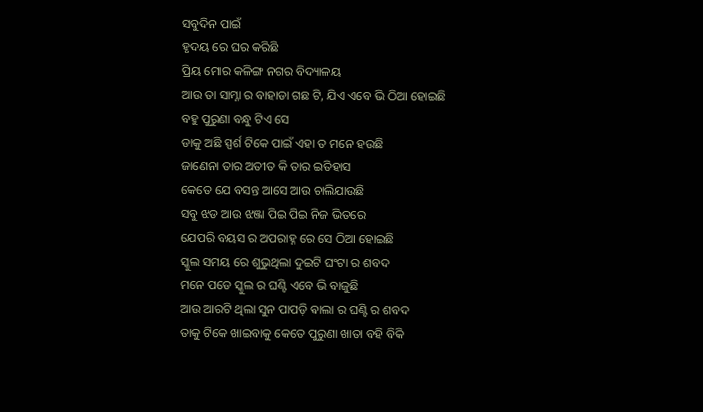ସବୁଦିନ ପାଇଁ
ହୃଦୟ ରେ ଘର କରିଛି
ପ୍ରିୟ ମୋର କଳିଙ୍ଗ ନଗର ବିଦ୍ୟାଳୟ
ଆଉ ତା ସାମ୍ନା ର ବାହାଡା ଗଛ ଟି, ଯିଏ ଏବେ ଭି ଠିଆ ହୋଇଛି
ବହୁ ପୁରୁଣା ବନ୍ଧୁ ଟିଏ ସେ
ଡାକୁ ଅଛି ସ୍ପର୍ଶ ଟିକେ ପାଇଁ ଏହା ତ ମନେ ହଉଛି
ଜାଣେନା ତାର ଅତୀତ କି ତାର ଇତିହାସ
କେତେ ଯେ ବସନ୍ତ ଆସେ ଆଉ ଚାଲିଯାଉଛି
ସବୁ ଝଡ ଆଉ ଝଞ୍ଜା ପିଇ ପିଇ ନିଜ ଭିତରେ
ଯେପରି ବୟସ ର ଅପରାହ୍ନ ରେ ସେ ଠିଆ ହୋଇଛି
ସ୍କୁଲ ସମୟ ରେ ଶୁଭୁଥିଲା ଦୁଇଟି ଘଂଟା ର ଶବଦ
ମନେ ପଡେ ସ୍କୁଲ ର ଘଣ୍ଟି ଏବେ ଭି ବାଜୁଛି
ଆଉ ଆରଟି ଥିଲା ସୁନ ପାପଡ଼ି ଵାଲା ର ଘଣ୍ଟି ର ଶବଦ
ତାକୁ ଟିକେ ଖାଇବାକୁ କେତେ ପୁରୁଣା ଖାତା ବହି ବିକି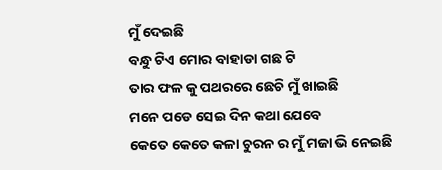ମୁଁ ଦେଇଛି
ବନ୍ଧୁ ଟିଏ ମୋର ବାହାଡା ଗଛ ଟି
ତାର ଫଳ କୁ ପଥରରେ ଛେଚି ମୁଁ ଖାଇଛି
ମନେ ପଡେ ସେଇ ଦିନ କଥା ଯେବେ
କେତେ କେତେ କଳା ଚୁରନ ର ମୁଁ ମଜା ଭି ନେଇଛି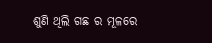ଶୁଣି ଥିଲି ଗଛ ର ମୂଳରେ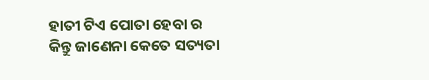ହାତୀ ଟିଏ ପୋତା ହେବା ର
କିନ୍ତୁ ଜାଣେନା କେତେ ସତ୍ୟତା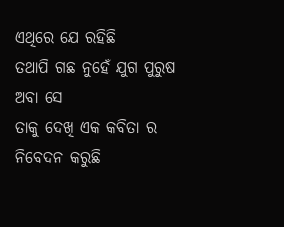ଏଥିରେ ଯେ ରହିଛି
ତଥାପି ଗଛ ନୁହେଁ ଯୁଗ ପୁରୁଷ ଅବା ସେ
ତାକୁ ଦେଖି ଏକ କବିତା ର ନିବେଦନ କରୁଛି